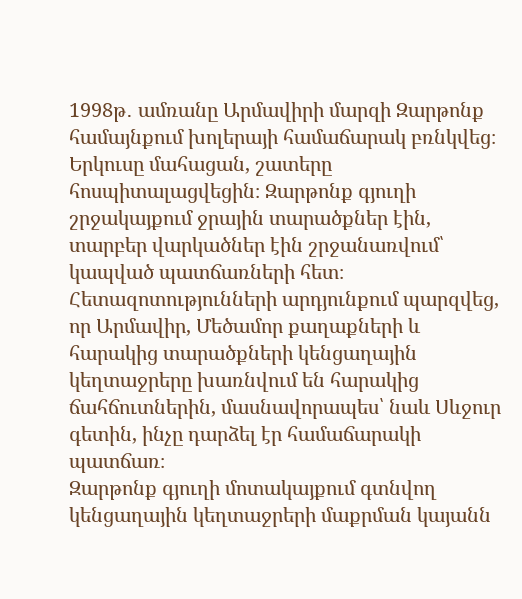1998թ․ ամռանը Արմավիրի մարզի Զարթոնք համայնքում խոլերայի համաճարակ բռնկվեց։ Երկուսը մահացան, շատերը հոսպիտալացվեցին։ Զարթոնք գյուղի շրջակայքում ջրային տարածքներ էին, տարբեր վարկածներ էին շրջանառվում՝ կապված պատճառների հետ։ Հետազոտությունների արդյունքում պարզվեց, որ Արմավիր, Մեծամոր քաղաքների և հարակից տարածքների կենցաղային կեղտաջրերը խառնվում են հարակից ճահճուտներին, մասնավորապես՝ նաև Սևջուր գետին, ինչը դարձել էր համաճարակի պատճառ։
Զարթոնք գյուղի մոտակայքում գտնվող կենցաղային կեղտաջրերի մաքրման կայանն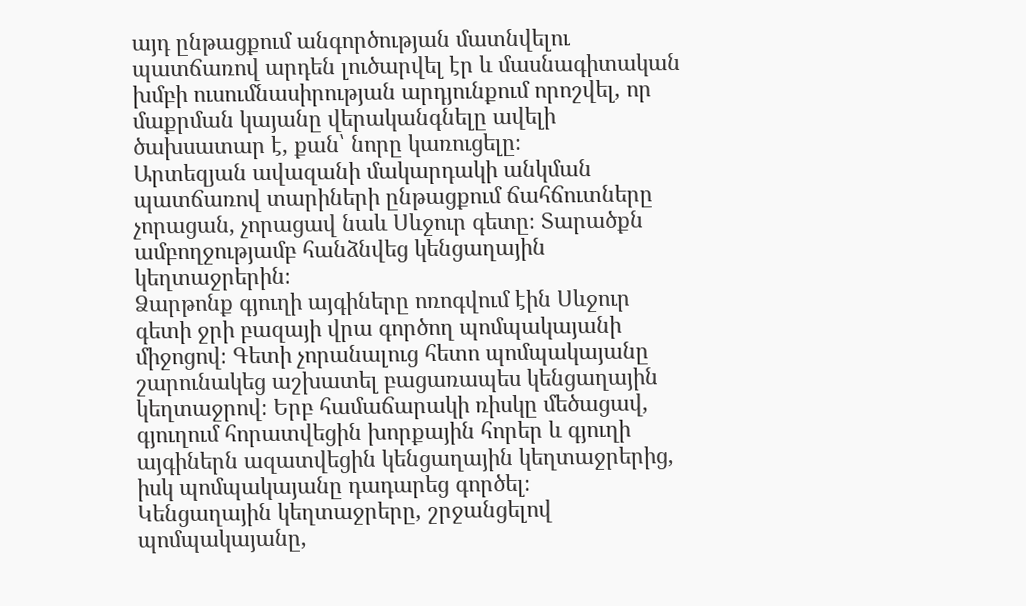այդ ընթացքում անգործության մատնվելու պատճառով արդեն լուծարվել էր և մասնագիտական խմբի ուսումնասիրության արդյունքում որոշվել, որ մաքրման կայանը վերականգնելը ավելի ծախսատար է, քան՝ նորը կառուցելը։
Արտեզյան ավազանի մակարդակի անկման պատճառով տարիների ընթացքում ճահճուտները չորացան, չորացավ նաև Սևջուր գետը։ Տարածքն ամբողջությամբ հանձնվեց կենցաղային կեղտաջրերին։
Ձարթոնք գյուղի այգիները ոռոգվում էին Սևջուր գետի ջրի բազայի վրա գործող պոմպակայանի միջոցով։ Գետի չորանալուց հետո պոմպակայանը շարունակեց աշխատել բացառապես կենցաղային կեղտաջրով։ Երբ համաճարակի ռիսկը մեծացավ, գյուղում հորատվեցին խորքային հորեր և գյուղի այգիներն ազատվեցին կենցաղային կեղտաջրերից, իսկ պոմպակայանը դադարեց գործել։
Կենցաղային կեղտաջրերը, շրջանցելով պոմպակայանը,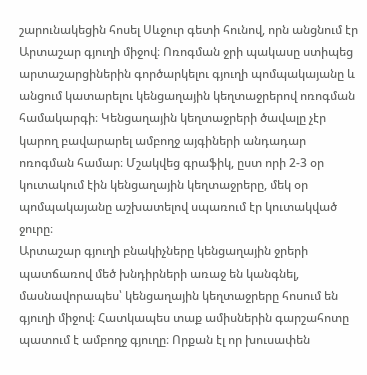շարունակեցին հոսել Սևջուր գետի հունով, որն անցնում էր Արտաշար գյուղի միջով։ Ոռոգման ջրի պակասը ստիպեց արտաշարցիներին գործարկելու գյուղի պոմպակայանը և անցում կատարելու կենցաղային կեղտաջրերով ոռոգման համակարգի։ Կենցաղային կեղտաջրերի ծավալը չէր կարող բավարարել ամբողջ այգիների անդադար ոռոգման համար։ Մշակվեց գրաֆիկ, ըստ որի 2-3 օր կուտակում էին կենցաղային կեղտաջրերը, մեկ օր պոմպակայանը աշխատելով սպառում էր կուտակված ջուրը։
Արտաշար գյուղի բնակիչները կենցաղային ջրերի պատճառով մեծ խնդիրների առաջ են կանգնել, մասնավորապես՝ կենցաղային կեղտաջրերը հոսում են գյուղի միջով։ Հատկապես տաք ամիսներին գարշահոտը պատում է ամբողջ գյուղը։ Որքան էլ որ խուսափեն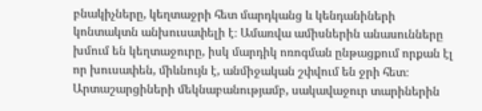բնակիչները, կեղտաջրի հետ մարդկանց և կենդանիների կոնտակտն անխուսափելի է։ Ամառվա ամիսներին անասունները խմում են կեղտաջուրը, իսկ մարդիկ ոռոգման ընթացքում որքան էլ որ խուսափեն, միևնույն է, անմիջական շփվում են ջրի հետ։ Արտաշարցիների մեկնաբանությամբ, սակավաջուր տարիներին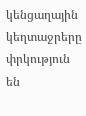կենցաղային կեղտաջրերը փրկություն են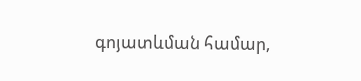գոյատևման համար,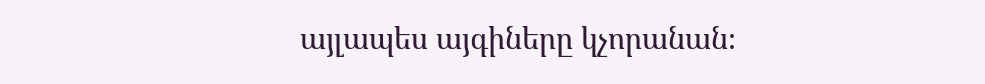այլապես այգիները կչորանան։